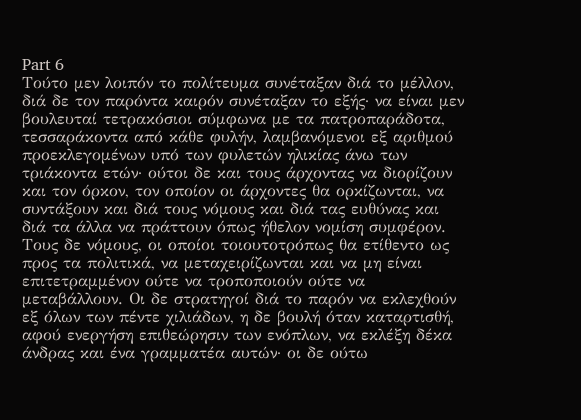Part 6
Τούτο μεν λοιπόν το πολίτευμα συνέταξαν διά το μέλλον, διά δε τον παρόντα καιρόν συνέταξαν το εξής· να είναι μεν βουλευταί τετρακόσιοι σύμφωνα με τα πατροπαράδοτα, τεσσαράκοντα από κάθε φυλήν, λαμβανόμενοι εξ αριθμού προεκλεγομένων υπό των φυλετών ηλικίας άνω των τριάκοντα ετών· ούτοι δε και τους άρχοντας να διορίζουν και τον όρκον, τον οποίον οι άρχοντες θα ορκίζωνται, να συντάξουν και διά τους νόμους και διά τας ευθύνας και διά τα άλλα να πράττουν όπως ήθελον νομίση συμφέρον. Τους δε νόμους, οι οποίοι τοιουτοτρόπως θα ετίθεντο ως προς τα πολιτικά, να μεταχειρίζωνται και να μη είναι επιτετραμμένον ούτε να τροποποιούν ούτε να μεταβάλλουν. Οι δε στρατηγοί διά το παρόν να εκλεχθούν εξ όλων των πέντε χιλιάδων, η δε βουλή όταν καταρτισθή, αφού ενεργήση επιθεώρησιν των ενόπλων, να εκλέξη δέκα άνδρας και ένα γραμματέα αυτών· οι δε ούτω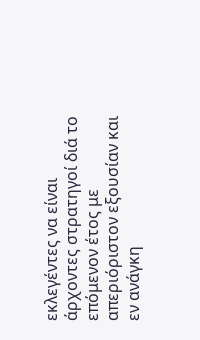εκλεγέντες να είναι άρχοντες στρατηγοί διά το επόμενον έτος με απεριόριστον εξουσίαν και εν ανάγκη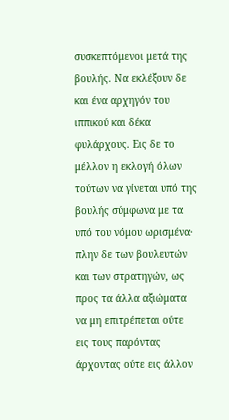συσκεπτόμενοι μετά της βουλής. Να εκλέξουν δε και ένα αρχηγόν του ιππικού και δέκα φυλάρχους. Εις δε το μέλλον η εκλογή όλων τούτων να γίνεται υπό της βουλής σύμφωνα με τα υπό του νόμου ωρισμένα· πλην δε των βουλευτών και των στρατηγών, ως προς τα άλλα αξιώματα να μη επιτρέπεται ούτε εις τους παρόντας άρχοντας ούτε εις άλλον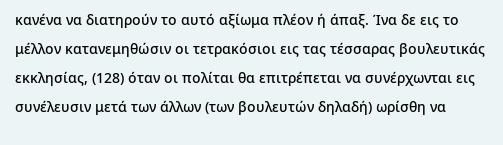κανένα να διατηρούν το αυτό αξίωμα πλέον ή άπαξ. Ίνα δε εις το μέλλον κατανεμηθώσιν οι τετρακόσιοι εις τας τέσσαρας βουλευτικάς εκκλησίας, (128) όταν οι πολίται θα επιτρέπεται να συνέρχωνται εις συνέλευσιν μετά των άλλων (των βουλευτών δηλαδή) ωρίσθη να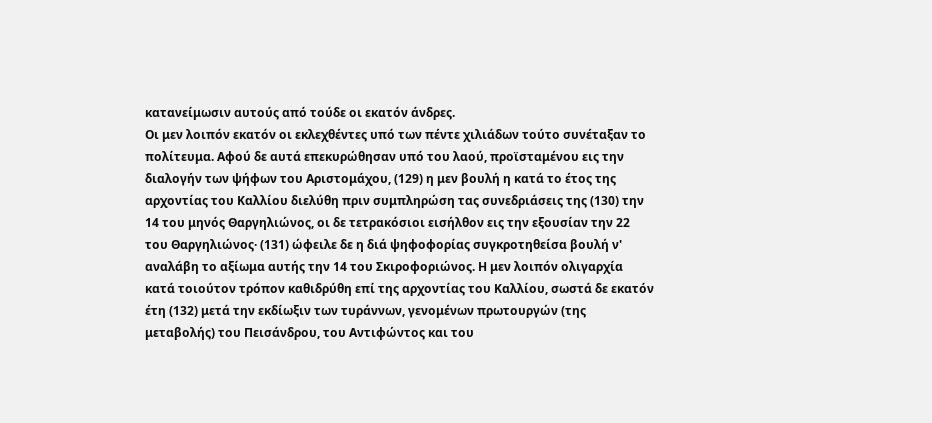κατανείμωσιν αυτούς από τούδε οι εκατόν άνδρες.
Οι μεν λοιπόν εκατόν οι εκλεχθέντες υπό των πέντε χιλιάδων τούτο συνέταξαν το πολίτευμα. Αφού δε αυτά επεκυρώθησαν υπό του λαού, προϊσταμένου εις την διαλογήν των ψήφων του Αριστομάχου, (129) η μεν βουλή η κατά το έτος της αρχοντίας του Καλλίου διελύθη πριν συμπληρώση τας συνεδριάσεις της (130) την 14 του μηνός Θαργηλιώνος, οι δε τετρακόσιοι εισήλθον εις την εξουσίαν την 22 του Θαργηλιώνος· (131) ώφειλε δε η διά ψηφοφορίας συγκροτηθείσα βουλή ν' αναλάβη το αξίωμα αυτής την 14 του Σκιροφοριώνος. Η μεν λοιπόν ολιγαρχία κατά τοιούτον τρόπον καθιδρύθη επί της αρχοντίας του Καλλίου, σωστά δε εκατόν έτη (132) μετά την εκδίωξιν των τυράννων, γενομένων πρωτουργών (της μεταβολής) του Πεισάνδρου, του Αντιφώντος και του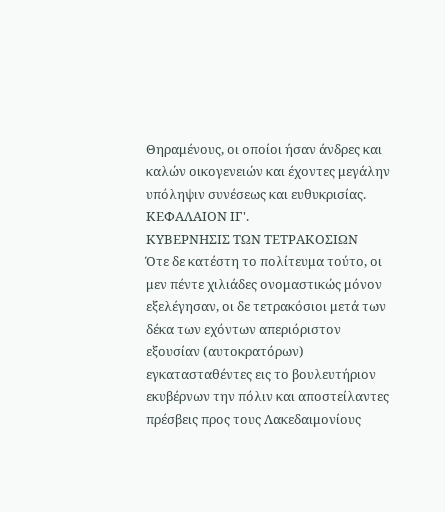Θηραμένους, οι οποίοι ήσαν άνδρες και καλών οικογενειών και έχοντες μεγάλην υπόληψιν συνέσεως και ευθυκρισίας.
ΚΕΦΑΛΑΙΟΝ ΙΓ'.
ΚΥΒΕΡΝΗΣΙΣ ΤΩΝ ΤΕΤΡΑΚΟΣΙΩΝ
Ότε δε κατέστη το πολίτευμα τούτο, οι μεν πέντε χιλιάδες ονομαστικώς μόνον εξελέγησαν, οι δε τετρακόσιοι μετά των δέκα των εχόντων απεριόριστον εξουσίαν (αυτοκρατόρων) εγκατασταθέντες εις το βουλευτήριον εκυβέρνων την πόλιν και αποστείλαντες πρέσβεις προς τους Λακεδαιμονίους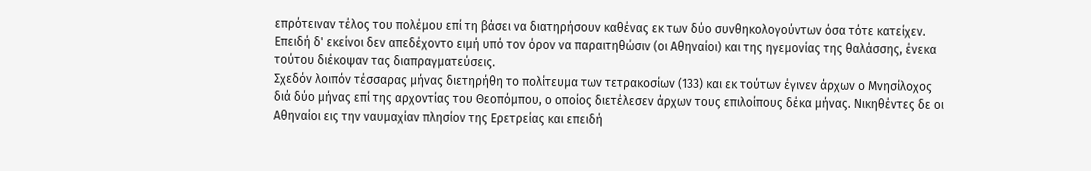επρότειναν τέλος του πολέμου επί τη βάσει να διατηρήσουν καθένας εκ των δύο συνθηκολογούντων όσα τότε κατείχεν. Επειδή δ' εκείνοι δεν απεδέχοντο ειμή υπό τον όρον να παραιτηθώσιν (οι Αθηναίοι) και της ηγεμονίας της θαλάσσης, ένεκα τούτου διέκοψαν τας διαπραγματεύσεις.
Σχεδόν λοιπόν τέσσαρας μήνας διετηρήθη το πολίτευμα των τετρακοσίων (133) και εκ τούτων έγινεν άρχων ο Μνησίλοχος διά δύο μήνας επί της αρχοντίας του Θεοπόμπου, ο οποίος διετέλεσεν άρχων τους επιλοίπους δέκα μήνας. Νικηθέντες δε οι Αθηναίοι εις την ναυμαχίαν πλησίον της Ερετρείας και επειδή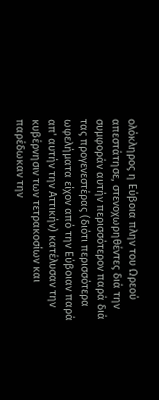ολόκληρος η Εύβοια πλην του Ωρεού απεστάτησε, στενοχωρηθέντες διά την συμφοράν αυτήν περισσότερον παρά διά τας προγενεστέρας (διότι περισσότερα ωφελήματα είχον από την Εύβοιαν παρά απ' αυτήν την Αττικήν) κατέλυσαν την κυβέρνησιν των τετρακοσίων και παρέδωκαν την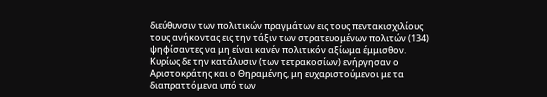διεύθυνσιν των πολιτικών πραγμάτων εις τους πεντακισχιλίους τους ανήκοντας εις την τάξιν των στρατευομένων πολιτών (134) ψηφίσαντες να μη είναι κανέν πολιτικόν αξίωμα έμμισθον. Κυρίως δε την κατάλυσιν (των τετρακοσίων) ενήργησαν ο Αριστοκράτης και ο Θηραμένης, μη ευχαριστούμενοι με τα διαπραττόμενα υπό των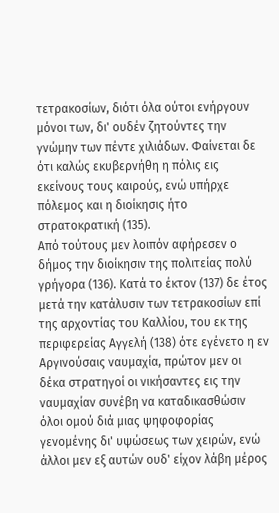τετρακοσίων, διότι όλα ούτοι ενήργουν μόνοι των, δι' ουδέν ζητούντες την γνώμην των πέντε χιλιάδων. Φαίνεται δε ότι καλώς εκυβερνήθη η πόλις εις εκείνους τους καιρούς, ενώ υπήρχε πόλεμος και η διοίκησις ήτο στρατοκρατική (135).
Από τούτους μεν λοιπόν αφήρεσεν ο δήμος την διοίκησιν της πολιτείας πολύ γρήγορα (136). Κατά το έκτον (137) δε έτος μετά την κατάλυσιν των τετρακοσίων επί της αρχοντίας του Καλλίου, του εκ της περιφερείας Αγγελή (138) ότε εγένετο η εν Αργινούσαις ναυμαχία, πρώτον μεν οι δέκα στρατηγοί οι νικήσαντες εις την ναυμαχίαν συνέβη να καταδικασθώσιν όλοι ομού διά μιας ψηφοφορίας γενομένης δι' υψώσεως των χειρών, ενώ άλλοι μεν εξ αυτών ουδ' είχον λάβη μέρος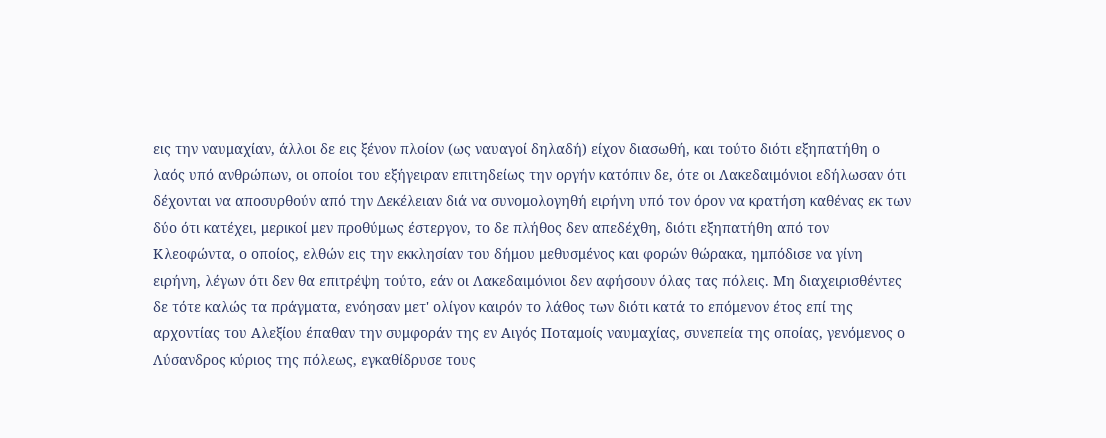εις την ναυμαχίαν, άλλοι δε εις ξένον πλοίον (ως ναυαγοί δηλαδή) είχον διασωθή, και τούτο διότι εξηπατήθη ο λαός υπό ανθρώπων, οι οποίοι του εξήγειραν επιτηδείως την οργήν κατόπιν δε, ότε οι Λακεδαιμόνιοι εδήλωσαν ότι δέχονται να αποσυρθούν από την Δεκέλειαν διά να συνομολογηθή ειρήνη υπό τον όρον να κρατήση καθένας εκ των δύο ότι κατέχει, μερικοί μεν προθύμως έστεργον, το δε πλήθος δεν απεδέχθη, διότι εξηπατήθη από τον Κλεοφώντα, ο οποίος, ελθών εις την εκκλησίαν του δήμου μεθυσμένος και φορών θώρακα, ημπόδισε να γίνη ειρήνη, λέγων ότι δεν θα επιτρέψη τούτο, εάν οι Λακεδαιμόνιοι δεν αφήσουν όλας τας πόλεις. Μη διαχειρισθέντες δε τότε καλώς τα πράγματα, ενόησαν μετ' ολίγον καιρόν το λάθος των διότι κατά το επόμενον έτος επί της αρχοντίας του Αλεξίου έπαθαν την συμφοράν της εν Αιγός Ποταμοίς ναυμαχίας, συνεπεία της οποίας, γενόμενος ο Λύσανδρος κύριος της πόλεως, εγκαθίδρυσε τους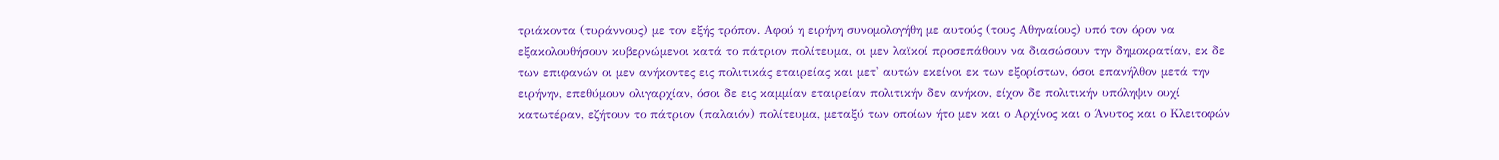τριάκοντα (τυράννους) με τον εξής τρόπον. Αφού η ειρήνη συνομολογήθη με αυτούς (τους Αθηναίους) υπό τον όρον να εξακολουθήσουν κυβερνώμενοι κατά το πάτριον πολίτευμα, οι μεν λαϊκοί προσεπάθουν να διασώσουν την δημοκρατίαν, εκ δε των επιφανών οι μεν ανήκοντες εις πολιτικάς εταιρείας και μετ' αυτών εκείνοι εκ των εξορίστων, όσοι επανήλθον μετά την ειρήνην, επεθύμουν ολιγαρχίαν, όσοι δε εις καμμίαν εταιρείαν πολιτικήν δεν ανήκον, είχον δε πολιτικήν υπόληψιν ουχί κατωτέραν, εζήτουν το πάτριον (παλαιόν) πολίτευμα, μεταξύ των οποίων ήτο μεν και ο Αρχίνος και ο Άνυτος και ο Κλειτοφών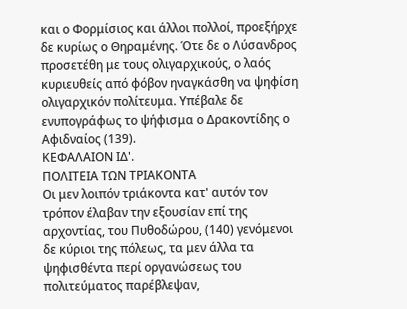και ο Φορμίσιος και άλλοι πολλοί, προεξήρχε δε κυρίως ο Θηραμένης. Ότε δε ο Λύσανδρος προσετέθη με τους ολιγαρχικούς, ο λαός κυριευθείς από φόβον ηναγκάσθη να ψηφίση ολιγαρχικόν πολίτευμα. Υπέβαλε δε ενυπογράφως το ψήφισμα ο Δρακοντίδης ο Αφιδναίος (139).
ΚΕΦΑΛΑΙΟΝ ΙΔ'.
ΠΟΛΙΤΕΙΑ ΤΩΝ ΤΡΙΑΚΟΝΤΑ
Οι μεν λοιπόν τριάκοντα κατ' αυτόν τον τρόπον έλαβαν την εξουσίαν επί της αρχοντίας, του Πυθοδώρου, (140) γενόμενοι δε κύριοι της πόλεως, τα μεν άλλα τα ψηφισθέντα περί οργανώσεως του πολιτεύματος παρέβλεψαν,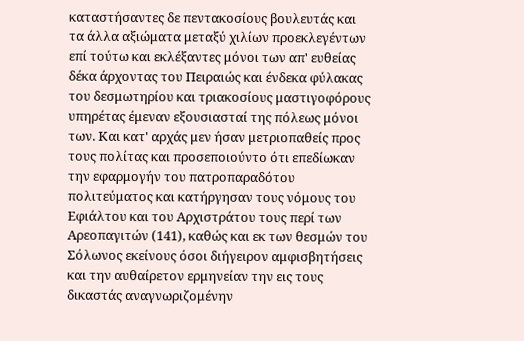καταστήσαντες δε πεντακοσίους βουλευτάς και τα άλλα αξιώματα μεταξύ χιλίων προεκλεγέντων επί τούτω και εκλέξαντες μόνοι των απ' ευθείας δέκα άρχοντας του Πειραιώς και ένδεκα φύλακας του δεσμωτηρίου και τριακοσίους μαστιγοφόρους υπηρέτας έμεναν εξουσιασταί της πόλεως μόνοι των. Και κατ' αρχάς μεν ήσαν μετριοπαθείς προς τους πολίτας και προσεποιούντο ότι επεδίωκαν την εφαρμογήν του πατροπαραδότου πολιτεύματος και κατήργησαν τους νόμους του Εφιάλτου και του Αρχιστράτου τους περί των Αρεοπαγιτών (141), καθώς και εκ των θεσμών του Σόλωνος εκείνους όσοι διήγειρον αμφισβητήσεις και την αυθαίρετον ερμηνείαν την εις τους δικαστάς αναγνωριζομένην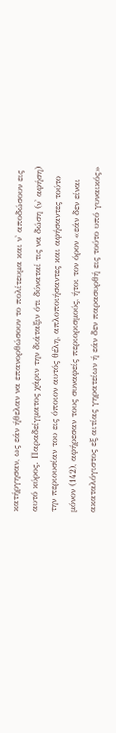κατήργησαν, ως εάν ήθελαν να επανορθώσουν το πολίτευμα και ν' αποδώσουν εις αυτό κύρος. Παραδείγματος χάριν την διάταξιν ότι δύναταί τις να δώση (ν' αφήση) την περιουσίαν του εις όποιον αυτός θέλη, απλοποιήσαντες και αφήσαντες τούτο μόνον (142), αφήρεσαν τους συναφείς περιορισμούς, ήτοι τον όρον «εάν δεν είναι ακαταλόγιστος εξ αιτίας γηρατείων ή εάν δεν παρασυρθή εις τούτο υπό γυναικός»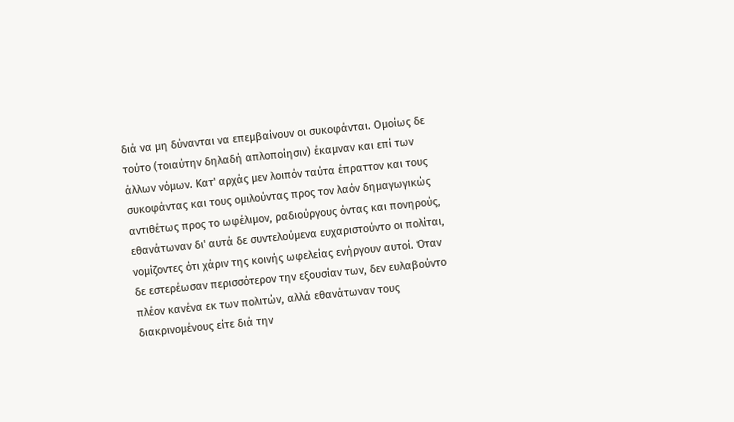διά να μη δύνανται να επεμβαίνουν οι συκοφάνται. Ομοίως δε τούτο (τοιαύτην δηλαδή απλοποίησιν) έκαμναν και επί των άλλων νόμων. Κατ' αρχάς μεν λοιπόν ταύτα έπραττον και τους συκοφάντας και τους ομιλούντας προς τον λαόν δημαγωγικώς αντιθέτως προς το ωφέλιμον, ραδιούργους όντας και πονηρούς, εθανάτωναν δι' αυτά δε συντελούμενα ευχαριστούντο οι πολίται, νομίζοντες ότι χάριν της κοινής ωφελείας ενήργουν αυτοί. Όταν δε εστερέωσαν περισσότερον την εξουσίαν των, δεν ευλαβούντο πλέον κανένα εκ των πολιτών, αλλά εθανάτωναν τους διακρινομένους είτε διά την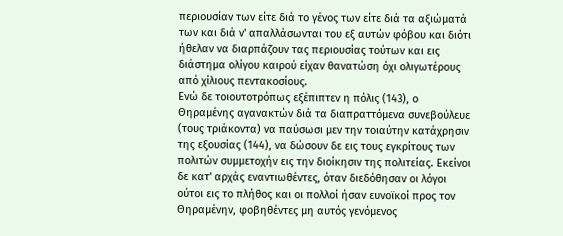περιουσίαν των είτε διά το γένος των είτε διά τα αξιώματά των και διά ν' απαλλάσωνται του εξ αυτών φόβου και διότι ήθελαν να διαρπάζουν τας περιουσίας τούτων και εις διάστημα ολίγου καιρού είχαν θανατώση όχι ολιγωτέρους από χίλιους πεντακοσίους.
Ενώ δε τοιουτοτρόπως εξέπιπτεν η πόλις (143), ο Θηραμένης αγανακτών διά τα διαπραττόμενα συνεβούλευε (τους τριάκοντα) να παύσωσι μεν την τοιαύτην κατάχρησιν της εξουσίας (144), να δώσουν δε εις τους εγκρίτους των πολιτών συμμετοχήν εις την διοίκησιν της πολιτείας. Εκείνοι δε κατ' αρχάς εναντιωθέντες, όταν διεδόθησαν οι λόγοι ούτοι εις το πλήθος και οι πολλοί ήσαν ευνοϊκοί προς τον Θηραμένην, φοβηθέντες μη αυτός γενόμενος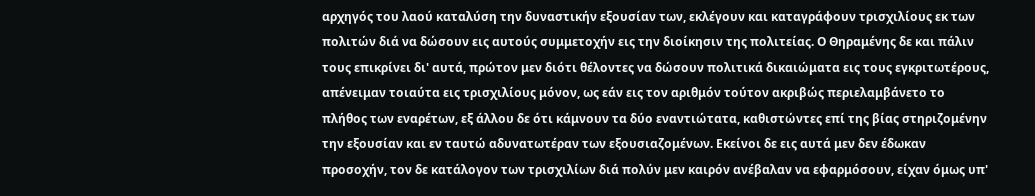αρχηγός του λαού καταλύση την δυναστικήν εξουσίαν των, εκλέγουν και καταγράφουν τρισχιλίους εκ των πολιτών διά να δώσουν εις αυτούς συμμετοχήν εις την διοίκησιν της πολιτείας. Ο Θηραμένης δε και πάλιν τους επικρίνει δι' αυτά, πρώτον μεν διότι θέλοντες να δώσουν πολιτικά δικαιώματα εις τους εγκριτωτέρους, απένειμαν τοιαύτα εις τρισχιλίους μόνον, ως εάν εις τον αριθμόν τούτον ακριβώς περιελαμβάνετο το πλήθος των εναρέτων, εξ άλλου δε ότι κάμνουν τα δύο εναντιώτατα, καθιστώντες επί της βίας στηριζομένην την εξουσίαν και εν ταυτώ αδυνατωτέραν των εξουσιαζομένων. Εκείνοι δε εις αυτά μεν δεν έδωκαν προσοχήν, τον δε κατάλογον των τρισχιλίων διά πολύν μεν καιρόν ανέβαλαν να εφαρμόσουν, είχαν όμως υπ'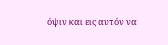όψιν και εις αυτόν να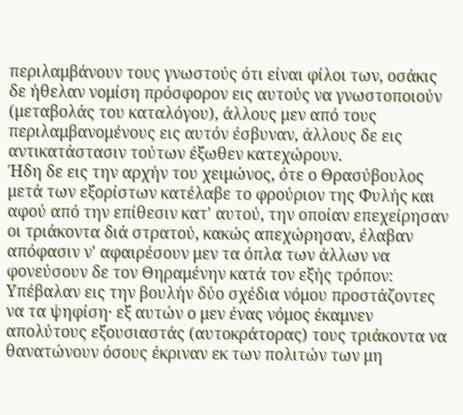περιλαμβάνουν τους γνωστούς ότι είναι φίλοι των, οσάκις δε ήθελαν νομίση πρόσφορον εις αυτούς να γνωστοποιούν (μεταβολάς του καταλόγου), άλλους μεν από τους περιλαμβανομένους εις αυτόν έσβυναν, άλλους δε εις αντικατάστασιν τούτων έξωθεν κατεχώρουν.
Ήδη δε εις την αρχήν του χειμώνος, ότε ο Θρασύβουλος μετά των εξορίστων κατέλαβε το φρούριον της Φυλής και αφού από την επίθεσιν κατ' αυτού, την οποίαν επεχείρησαν οι τριάκοντα διά στρατού, κακώς απεχώρησαν, έλαβαν απόφασιν ν' αφαιρέσουν μεν τα όπλα των άλλων να φονεύσουν δε τον Θηραμένην κατά τον εξής τρόπον:
Υπέβαλαν εις την βουλήν δύο σχέδια νόμου προστάζοντες να τα ψηφίση· εξ αυτών ο μεν ένας νόμος έκαμνεν απολύτους εξουσιαστάς (αυτοκράτορας) τους τριάκοντα να θανατώνουν όσους έκριναν εκ των πολιτών των μη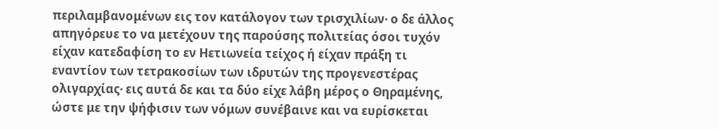περιλαμβανομένων εις τον κατάλογον των τρισχιλίων· ο δε άλλος απηγόρευε το να μετέχουν της παρούσης πολιτείας όσοι τυχόν είχαν κατεδαφίση το εν Ηετιωνεία τείχος ή είχαν πράξη τι εναντίον των τετρακοσίων των ιδρυτών της προγενεστέρας ολιγαρχίας· εις αυτά δε και τα δύο είχε λάβη μέρος ο Θηραμένης, ώστε με την ψήφισιν των νόμων συνέβαινε και να ευρίσκεται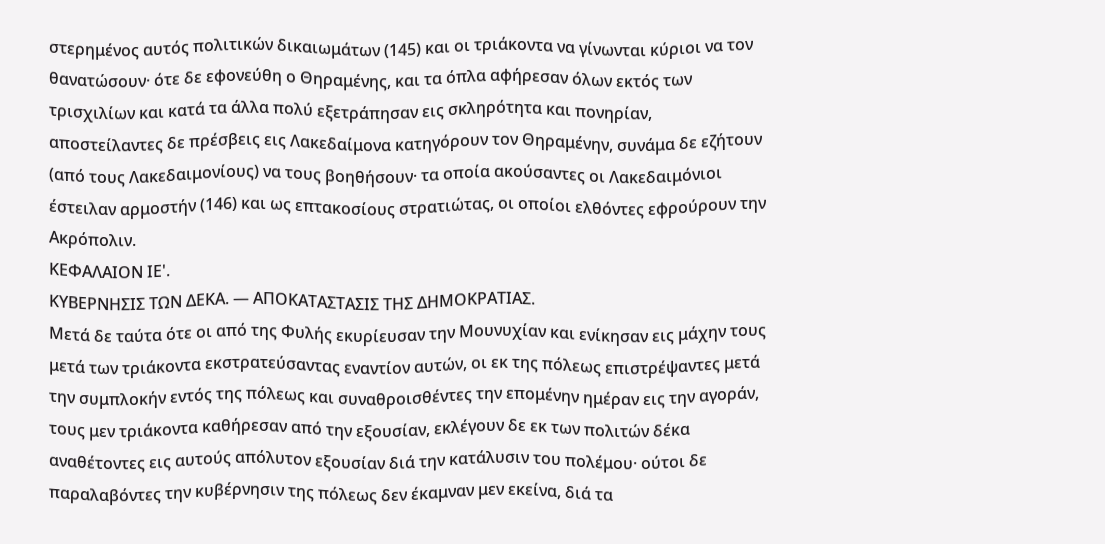στερημένος αυτός πολιτικών δικαιωμάτων (145) και οι τριάκοντα να γίνωνται κύριοι να τον θανατώσουν· ότε δε εφονεύθη ο Θηραμένης, και τα όπλα αφήρεσαν όλων εκτός των τρισχιλίων και κατά τα άλλα πολύ εξετράπησαν εις σκληρότητα και πονηρίαν, αποστείλαντες δε πρέσβεις εις Λακεδαίμονα κατηγόρουν τον Θηραμένην, συνάμα δε εζήτουν (από τους Λακεδαιμονίους) να τους βοηθήσουν· τα οποία ακούσαντες οι Λακεδαιμόνιοι έστειλαν αρμοστήν (146) και ως επτακοσίους στρατιώτας, οι οποίοι ελθόντες εφρούρουν την Ακρόπολιν.
ΚΕΦΑΛΑΙΟΝ ΙΕ'.
ΚΥΒΕΡΝΗΣΙΣ ΤΩΝ ΔΕΚΑ. — ΑΠΟΚΑΤΑΣΤΑΣΙΣ ΤΗΣ ΔΗΜΟΚΡΑΤΙΑΣ.
Μετά δε ταύτα ότε οι από της Φυλής εκυρίευσαν την Μουνυχίαν και ενίκησαν εις μάχην τους μετά των τριάκοντα εκστρατεύσαντας εναντίον αυτών, οι εκ της πόλεως επιστρέψαντες μετά την συμπλοκήν εντός της πόλεως και συναθροισθέντες την επομένην ημέραν εις την αγοράν, τους μεν τριάκοντα καθήρεσαν από την εξουσίαν, εκλέγουν δε εκ των πολιτών δέκα αναθέτοντες εις αυτούς απόλυτον εξουσίαν διά την κατάλυσιν του πολέμου· ούτοι δε παραλαβόντες την κυβέρνησιν της πόλεως δεν έκαμναν μεν εκείνα, διά τα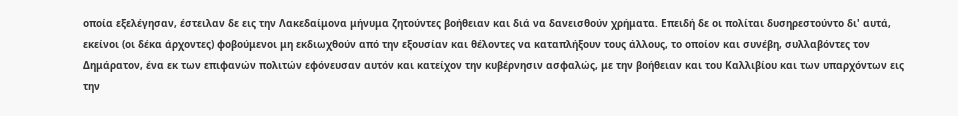οποία εξελέγησαν, έστειλαν δε εις την Λακεδαίμονα μήνυμα ζητούντες βοήθειαν και διά να δανεισθούν χρήματα. Επειδή δε οι πολίται δυσηρεστούντο δι' αυτά, εκείνοι (οι δέκα άρχοντες) φοβούμενοι μη εκδιωχθούν από την εξουσίαν και θέλοντες να καταπλήξουν τους άλλους, το οποίον και συνέβη, συλλαβόντες τον Δημάρατον, ένα εκ των επιφανών πολιτών εφόνευσαν αυτόν και κατείχον την κυβέρνησιν ασφαλώς, με την βοήθειαν και του Καλλιβίου και των υπαρχόντων εις την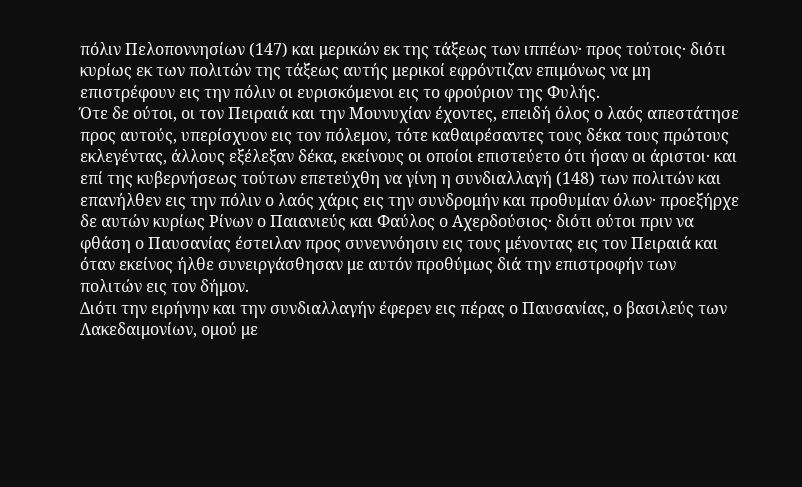πόλιν Πελοποννησίων (147) και μερικών εκ της τάξεως των ιππέων· προς τούτοις· διότι κυρίως εκ των πολιτών της τάξεως αυτής μερικοί εφρόντιζαν επιμόνως να μη επιστρέφουν εις την πόλιν οι ευρισκόμενοι εις το φρούριον της Φυλής.
Ότε δε ούτοι, οι τον Πειραιά και την Μουνυχίαν έχοντες, επειδή όλος ο λαός απεστάτησε προς αυτούς, υπερίσχυον εις τον πόλεμον, τότε καθαιρέσαντες τους δέκα τους πρώτους εκλεγέντας, άλλους εξέλεξαν δέκα, εκείνους οι οποίοι επιστεύετο ότι ήσαν οι άριστοι· και επί της κυβερνήσεως τούτων επετεύχθη να γίνη η συνδιαλλαγή (148) των πολιτών και επανήλθεν εις την πόλιν ο λαός χάρις εις την συνδρομήν και προθυμίαν όλων· προεξήρχε δε αυτών κυρίως Ρίνων ο Παιανιεύς και Φαύλος ο Αχερδούσιος· διότι ούτοι πριν να φθάση ο Παυσανίας έστειλαν προς συνεννόησιν εις τους μένοντας εις τον Πειραιά και όταν εκείνος ήλθε συνειργάσθησαν με αυτόν προθύμως διά την επιστροφήν των πολιτών εις τον δήμον.
Διότι την ειρήνην και την συνδιαλλαγήν έφερεν εις πέρας ο Παυσανίας, ο βασιλεύς των Λακεδαιμονίων, ομού με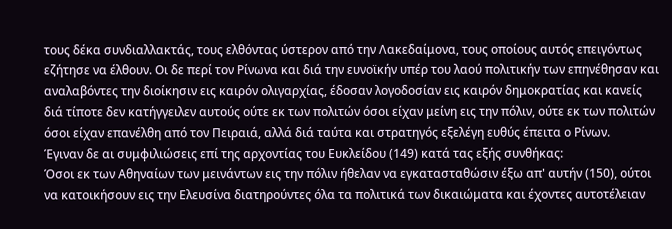τους δέκα συνδιαλλακτάς, τους ελθόντας ύστερον από την Λακεδαίμονα, τους οποίους αυτός επειγόντως εζήτησε να έλθουν. Οι δε περί τον Ρίνωνα και διά την ευνοϊκήν υπέρ του λαού πολιτικήν των επηνέθησαν και αναλαβόντες την διοίκησιν εις καιρόν ολιγαρχίας, έδοσαν λογοδοσίαν εις καιρόν δημοκρατίας και κανείς διά τίποτε δεν κατήγγειλεν αυτούς ούτε εκ των πολιτών όσοι είχαν μείνη εις την πόλιν, ούτε εκ των πολιτών όσοι είχαν επανέλθη από τον Πειραιά, αλλά διά ταύτα και στρατηγός εξελέγη ευθύς έπειτα ο Ρίνων.
Έγιναν δε αι συμφιλιώσεις επί της αρχοντίας του Ευκλείδου (149) κατά τας εξής συνθήκας:
Όσοι εκ των Αθηναίων των μεινάντων εις την πόλιν ήθελαν να εγκατασταθώσιν έξω απ' αυτήν (150), ούτοι να κατοικήσουν εις την Ελευσίνα διατηρούντες όλα τα πολιτικά των δικαιώματα και έχοντες αυτοτέλειαν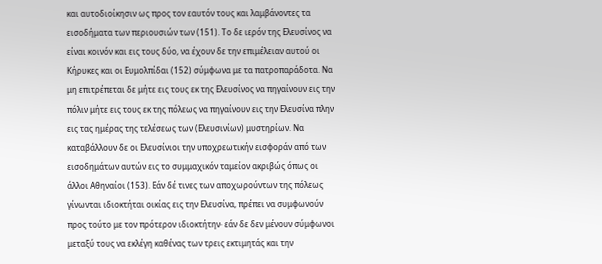και αυτοδιοίκησιν ως προς τον εαυτόν τους και λαμβάνοντες τα εισοδήματα των περιουσιών των (151). Το δε ιερόν της Ελευσίνος να είναι κοινόν και εις τους δύο, να έχουν δε την επιμέλειαν αυτού οι Κήρυκες και οι Ευμολπίδαι (152) σύμφωνα με τα πατροπαράδοτα. Να μη επιτρέπεται δε μήτε εις τους εκ της Ελευσίνος να πηγαίνουν εις την πόλιν μήτε εις τους εκ της πόλεως να πηγαίνουν εις την Ελευσίνα πλην εις τας ημέρας της τελέσεως των (Ελευσινίων) μυστηρίων. Να καταβάλλουν δε οι Ελευσίνιοι την υποχρεωτικήν εισφοράν από των εισοδημάτων αυτών εις το συμμαχικόν ταμείον ακριβώς όπως οι άλλοι Αθηναίοι (153). Εάν δέ τινες των αποχωρούντων της πόλεως γίνωνται ιδιοκτήται οικίας εις την Ελευσίνα, πρέπει να συμφωνούν προς τούτο με τον πρότερον ιδιοκτήτην· εάν δε δεν μένουν σύμφωνοι μεταξύ τους να εκλέγη καθένας των τρεις εκτιμητάς και την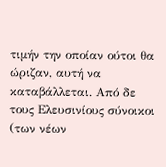τιμήν την οποίαν ούτοι θα ώριζαν, αυτή να καταβάλλεται. Από δε τους Ελευσινίους σύνοικοι (των νέων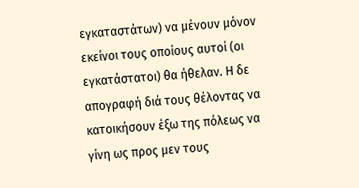εγκαταστάτων) να μένουν μόνον εκείνοι τους οποίους αυτοί (οι εγκατάστατοι) θα ήθελαν. Η δε απογραφή διά τους θέλοντας να κατοικήσουν έξω της πόλεως να γίνη ως προς μεν τους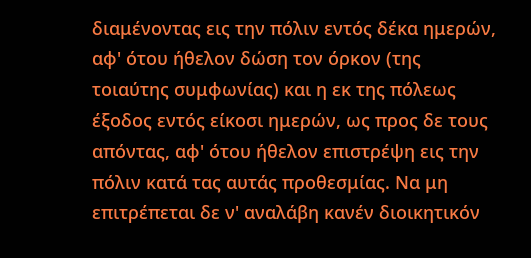διαμένοντας εις την πόλιν εντός δέκα ημερών, αφ' ότου ήθελον δώση τον όρκον (της τοιαύτης συμφωνίας) και η εκ της πόλεως έξοδος εντός είκοσι ημερών, ως προς δε τους απόντας, αφ' ότου ήθελον επιστρέψη εις την πόλιν κατά τας αυτάς προθεσμίας. Να μη επιτρέπεται δε ν' αναλάβη κανέν διοικητικόν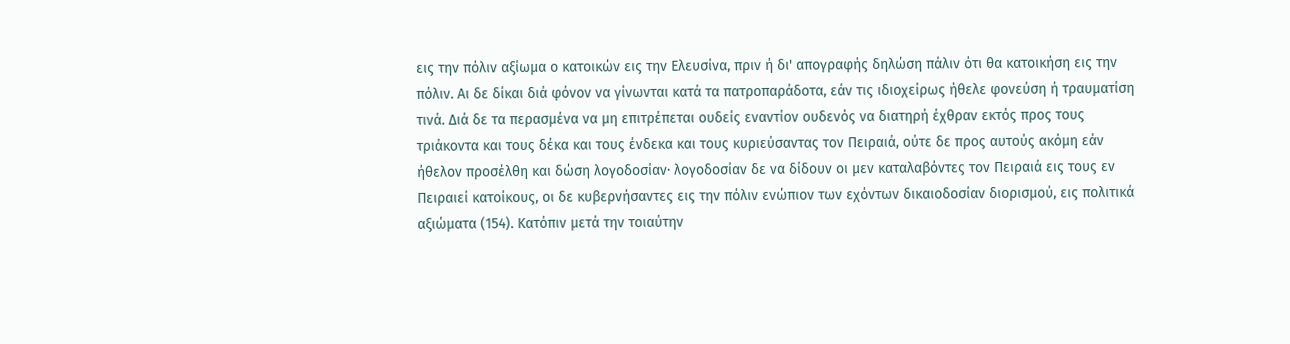εις την πόλιν αξίωμα ο κατοικών εις την Ελευσίνα, πριν ή δι' απογραφής δηλώση πάλιν ότι θα κατοικήση εις την πόλιν. Αι δε δίκαι διά φόνον να γίνωνται κατά τα πατροπαράδοτα, εάν τις ιδιοχείρως ήθελε φονεύση ή τραυματίση τινά. Διά δε τα περασμένα να μη επιτρέπεται ουδείς εναντίον ουδενός να διατηρή έχθραν εκτός προς τους τριάκοντα και τους δέκα και τους ένδεκα και τους κυριεύσαντας τον Πειραιά, ούτε δε προς αυτούς ακόμη εάν ήθελον προσέλθη και δώση λογοδοσίαν· λογοδοσίαν δε να δίδουν οι μεν καταλαβόντες τον Πειραιά εις τους εν Πειραιεί κατοίκους, οι δε κυβερνήσαντες εις την πόλιν ενώπιον των εχόντων δικαιοδοσίαν διορισμού, εις πολιτικά αξιώματα (154). Κατόπιν μετά την τοιαύτην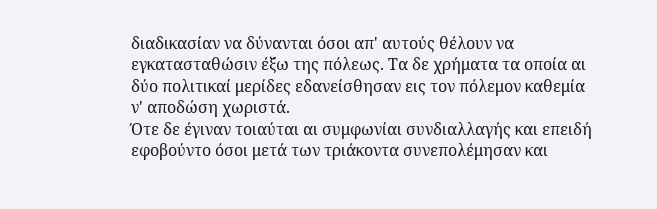διαδικασίαν να δύνανται όσοι απ' αυτούς θέλουν να εγκατασταθώσιν έξω της πόλεως. Τα δε χρήματα τα οποία αι δύο πολιτικαί μερίδες εδανείσθησαν εις τον πόλεμον καθεμία ν' αποδώση χωριστά.
Ότε δε έγιναν τοιαύται αι συμφωνίαι συνδιαλλαγής και επειδή εφοβούντο όσοι μετά των τριάκοντα συνεπολέμησαν και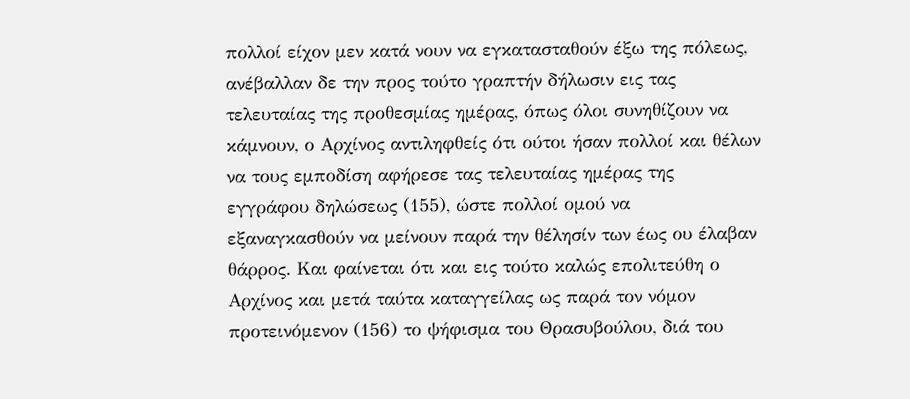πολλοί είχον μεν κατά νουν να εγκατασταθούν έξω της πόλεως, ανέβαλλαν δε την προς τούτο γραπτήν δήλωσιν εις τας τελευταίας της προθεσμίας ημέρας, όπως όλοι συνηθίζουν να κάμνουν, ο Αρχίνος αντιληφθείς ότι ούτοι ήσαν πολλοί και θέλων να τους εμποδίση αφήρεσε τας τελευταίας ημέρας της εγγράφου δηλώσεως (155), ώστε πολλοί ομού να εξαναγκασθούν να μείνουν παρά την θέλησίν των έως ου έλαβαν θάρρος. Και φαίνεται ότι και εις τούτο καλώς επολιτεύθη ο Αρχίνος και μετά ταύτα καταγγείλας ως παρά τον νόμον προτεινόμενον (156) το ψήφισμα του Θρασυβούλου, διά του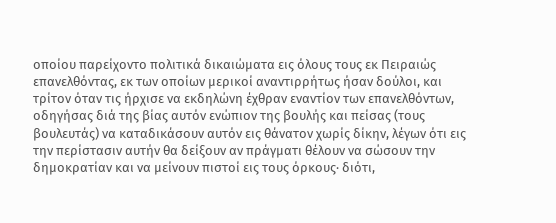οποίου παρείχοντο πολιτικά δικαιώματα εις όλους τους εκ Πειραιώς επανελθόντας, εκ των οποίων μερικοί αναντιρρήτως ήσαν δούλοι, και τρίτον όταν τις ήρχισε να εκδηλώνη έχθραν εναντίον των επανελθόντων, οδηγήσας διά της βίας αυτόν ενώπιον της βουλής και πείσας (τους βουλευτάς) να καταδικάσουν αυτόν εις θάνατον χωρίς δίκην, λέγων ότι εις την περίστασιν αυτήν θα δείξουν αν πράγματι θέλουν να σώσουν την δημοκρατίαν και να μείνουν πιστοί εις τους όρκους· διότι,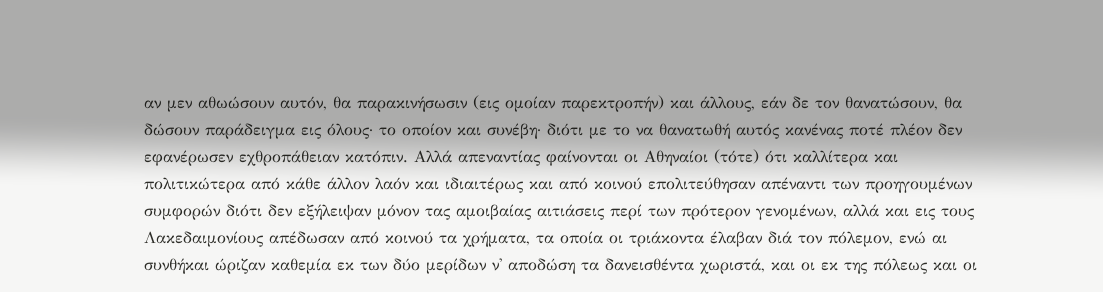αν μεν αθωώσουν αυτόν, θα παρακινήσωσιν (εις ομοίαν παρεκτροπήν) και άλλους, εάν δε τον θανατώσουν, θα δώσουν παράδειγμα εις όλους· το οποίον και συνέβη· διότι με το να θανατωθή αυτός κανένας ποτέ πλέον δεν εφανέρωσεν εχθροπάθειαν κατόπιν. Αλλά απεναντίας φαίνονται οι Αθηναίοι (τότε) ότι καλλίτερα και πολιτικώτερα από κάθε άλλον λαόν και ιδιαιτέρως και από κοινού επολιτεύθησαν απέναντι των προηγουμένων συμφορών διότι δεν εξήλειψαν μόνον τας αμοιβαίας αιτιάσεις περί των πρότερον γενομένων, αλλά και εις τους Λακεδαιμονίους απέδωσαν από κοινού τα χρήματα, τα οποία οι τριάκοντα έλαβαν διά τον πόλεμον, ενώ αι συνθήκαι ώριζαν καθεμία εκ των δύο μερίδων ν' αποδώση τα δανεισθέντα χωριστά, και οι εκ της πόλεως και οι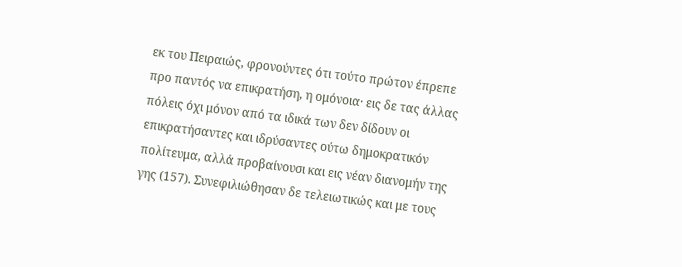εκ του Πειραιώς, φρονούντες ότι τούτο πρώτον έπρεπε προ παντός να επικρατήση, η ομόνοια· εις δε τας άλλας πόλεις όχι μόνον από τα ιδικά των δεν δίδουν οι επικρατήσαντες και ιδρύσαντες ούτω δημοκρατικόν πολίτευμα, αλλά προβαίνουσι και εις νέαν διανομήν της γης (157). Συνεφιλιώθησαν δε τελειωτικώς και με τους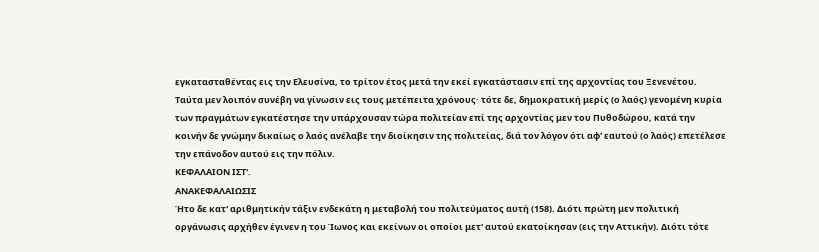εγκατασταθέντας εις την Ελευσίνα, το τρίτον έτος μετά την εκεί εγκατάστασιν επί της αρχοντίας του Ξενενέτου.
Ταύτα μεν λοιπόν συνέβη να γίνωσιν εις τους μετέπειτα χρόνους· τότε δε, δημοκρατική μερίς (ο λαός) γενομένη κυρία των πραγμάτων εγκατέστησε την υπάρχουσαν τώρα πολιτείαν επί της αρχοντίας μεν του Πυθοδώρου, κατά την κοινήν δε γνώμην δικαίως ο λαός ανέλαβε την διοίκησιν της πολιτείας, διά τον λόγον ότι αφ' εαυτού (ο λαός) επετέλεσε την επάνοδον αυτού εις την πόλιν.
ΚΕΦΑΛΑΙΟΝ ΙΣΤ'.
ΑΝΑΚΕΦΑΛΑΙΩΣΙΣ
Ήτο δε κατ' αριθμητικήν τάξιν ενδεκάτη η μεταβολή του πολιτεύματος αυτή (158). Διότι πρώτη μεν πολιτική οργάνωσις αρχήθεν έγινεν η του Ίωνος και εκείνων οι οποίοι μετ' αυτού εκατοίκησαν (εις την Αττικήν). Διότι τότε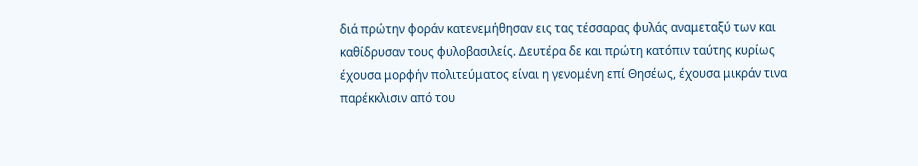διά πρώτην φοράν κατενεμήθησαν εις τας τέσσαρας φυλάς αναμεταξύ των και καθίδρυσαν τους φυλοβασιλείς. Δευτέρα δε και πρώτη κατόπιν ταύτης κυρίως έχουσα μορφήν πολιτεύματος είναι η γενομένη επί Θησέως, έχουσα μικράν τινα παρέκκλισιν από του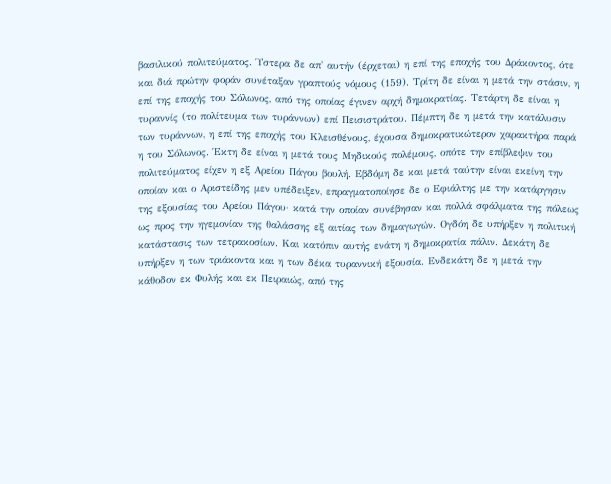βασιλικού πολιτεύματος. Ύστερα δε απ' αυτήν (έρχεται) η επί της εποχής του Δράκοντος, ότε και διά πρώτην φοράν συνέταξαν γραπτούς νόμους (159). Τρίτη δε είναι η μετά την στάσιν, η επί της εποχής του Σόλωνος, από της οποίας έγινεν αρχή δημοκρατίας. Τετάρτη δε είναι η τυραννίς (το πολίτευμα των τυράννων) επί Πεισιστράτου. Πέμπτη δε η μετά την κατάλυσιν των τυράννων, η επί της εποχής του Κλεισθένους, έχουσα δημοκρατικώτερον χαρακτήρα παρά η του Σόλωνος. Έκτη δε είναι η μετά τους Μηδικούς πολέμους, οπότε την επίβλεψιν του πολιτεύματος είχεν η εξ Αρείου Πάγου βουλή. Εβδόμη δε και μετά ταύτην είναι εκείνη την οποίαν και ο Αριστείδης μεν υπέδειξεν, επραγματοποίησε δε ο Εφιάλτης με την κατάργησιν της εξουσίας του Αρείου Πάγου· κατά την οποίαν συνέβησαν και πολλά σφάλματα της πόλεως ως προς την ηγεμονίαν της θαλάσσης εξ αιτίας των δημαγωγών. Ογδόη δε υπήρξεν η πολιτική κατάστασις των τετρακοσίων. Και κατόπιν αυτής ενάτη η δημοκρατία πάλιν. Δεκάτη δε υπήρξεν η των τριάκοντα και η των δέκα τυραννική εξουσία. Ενδεκάτη δε η μετά την κάθοδον εκ Φυλής και εκ Πειραιώς, από της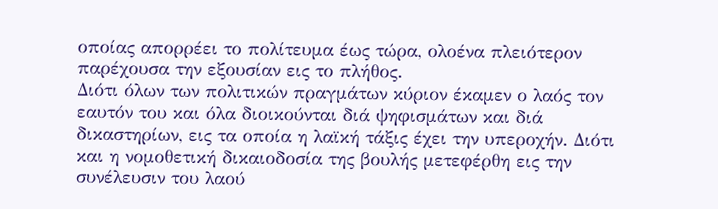οποίας απορρέει το πολίτευμα έως τώρα, ολοένα πλειότερον παρέχουσα την εξουσίαν εις το πλήθος.
Διότι όλων των πολιτικών πραγμάτων κύριον έκαμεν ο λαός τον εαυτόν του και όλα διοικούνται διά ψηφισμάτων και διά δικαστηρίων, εις τα οποία η λαϊκή τάξις έχει την υπεροχήν. Διότι και η νομοθετική δικαιοδοσία της βουλής μετεφέρθη εις την συνέλευσιν του λαού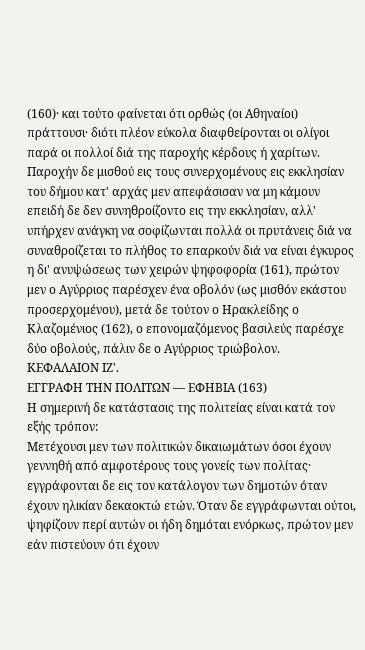(160)· και τούτο φαίνεται ότι ορθώς (οι Αθηναίοι) πράττουσι· διότι πλέον εύκολα διαφθείρονται οι ολίγοι παρά οι πολλοί διά της παροχής κέρδους ή χαρίτων.
Παροχήν δε μισθού εις τους συνερχομένους εις εκκλησίαν του δήμου κατ' αρχάς μεν απεφάσισαν να μη κάμουν επειδή δε δεν συνηθροίζοντο εις την εκκλησίαν, αλλ' υπήρχεν ανάγκη να σοφίζωνται πολλά οι πρυτάνεις διά να συναθροίζεται το πλήθος το επαρκούν διά να είναι έγκυρος η δι' ανυψώσεως των χειρών ψηφοφορία (161), πρώτον μεν ο Αγύρριος παρέσχεν ένα οβολόν (ως μισθόν εκάστου προσερχομένου), μετά δε τούτον ο Ηρακλείδης ο Κλαζομένιος (162), ο επονομαζόμενος βασιλεύς παρέσχε δύο οβολούς, πάλιν δε ο Αγύρριος τριώβολον.
ΚΕΦΑΛΑΙΟN ΙΖ'.
ΕΓΓΡΑΦΗ ΤΗΝ ΠΟΛΙΤΩΝ — ΕΦΗΒΙΑ (163)
Η σημερινή δε κατάστασις της πολιτείας είναι κατά τον εξής τρόπον:
Μετέχουσι μεν των πολιτικών δικαιωμάτων όσοι έχουν γεννηθή από αμφοτέρους τους γονείς των πολίτας· εγγράφονται δε εις τον κατάλογον των δημοτών όταν έχουν ηλικίαν δεκαοκτώ ετών. Όταν δε εγγράφωνται ούτοι, ψηφίζουν περί αυτών οι ήδη δημόται ενόρκως, πρώτον μεν εάν πιστεύουν ότι έχουν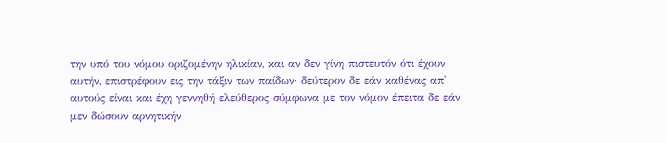την υπό του νόμου οριζομένην ηλικίαν, και αν δεν γίνη πιστευτόν ότι έχουν αυτήν, επιστρέφουν εις την τάξιν των παίδων· δεύτερον δε εάν καθένας απ' αυτούς είναι και έχη γεννηθή ελεύθερος σύμφωνα με τον νόμον έπειτα δε εάν μεν δώσουν αρνητικήν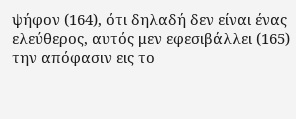ψήφον (164), ότι δηλαδή δεν είναι ένας ελεύθερος, αυτός μεν εφεσιβάλλει (165) την απόφασιν εις το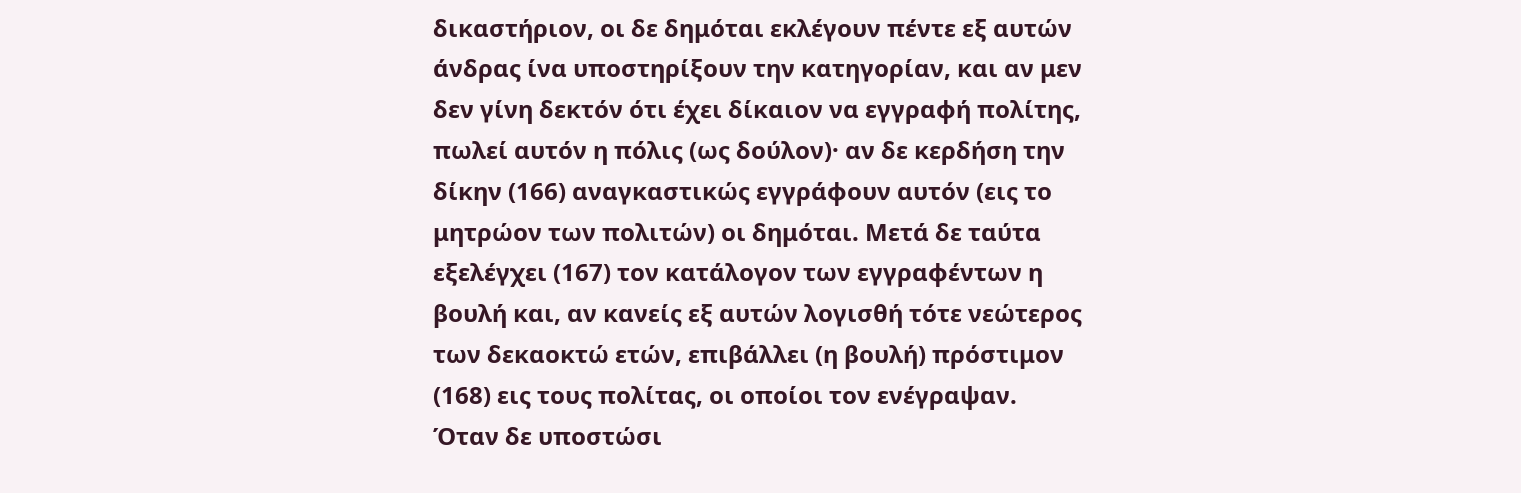δικαστήριον, οι δε δημόται εκλέγουν πέντε εξ αυτών άνδρας ίνα υποστηρίξουν την κατηγορίαν, και αν μεν δεν γίνη δεκτόν ότι έχει δίκαιον να εγγραφή πολίτης, πωλεί αυτόν η πόλις (ως δούλον)· αν δε κερδήση την δίκην (166) αναγκαστικώς εγγράφουν αυτόν (εις το μητρώον των πολιτών) οι δημόται. Μετά δε ταύτα εξελέγχει (167) τον κατάλογον των εγγραφέντων η βουλή και, αν κανείς εξ αυτών λογισθή τότε νεώτερος των δεκαοκτώ ετών, επιβάλλει (η βουλή) πρόστιμον (168) εις τους πολίτας, οι οποίοι τον ενέγραψαν. Όταν δε υποστώσι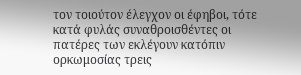τον τοιούτον έλεγχον οι έφηβοι, τότε κατά φυλάς συναθροισθέντες οι πατέρες των εκλέγουν κατόπιν ορκωμοσίας τρεις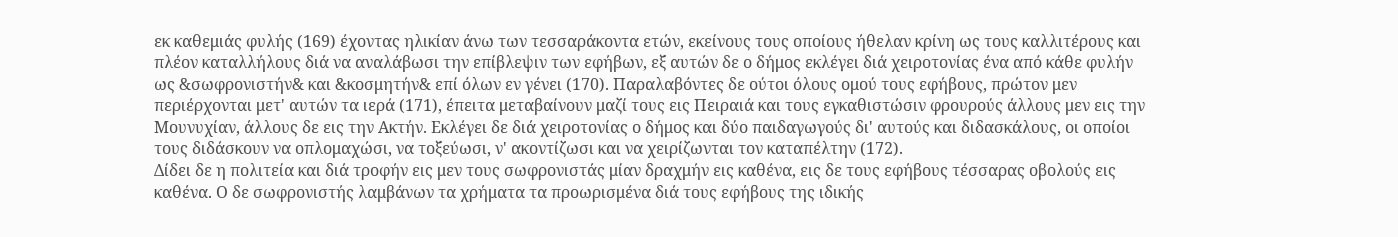εκ καθεμιάς φυλής (169) έχοντας ηλικίαν άνω των τεσσαράκοντα ετών, εκείνους τους οποίους ήθελαν κρίνη ως τους καλλιτέρους και πλέον καταλλήλους διά να αναλάβωσι την επίβλεψιν των εφήβων, εξ αυτών δε ο δήμος εκλέγει διά χειροτονίας ένα από κάθε φυλήν ως &σωφρονιστήν& και &κοσμητήν& επί όλων εν γένει (170). Παραλαβόντες δε ούτοι όλους ομού τους εφήβους, πρώτον μεν περιέρχονται μετ' αυτών τα ιερά (171), έπειτα μεταβαίνουν μαζί τους εις Πειραιά και τους εγκαθιστώσιν φρουρούς άλλους μεν εις την Μουνυχίαν, άλλους δε εις την Ακτήν. Εκλέγει δε διά χειροτονίας ο δήμος και δύο παιδαγωγούς δι' αυτούς και διδασκάλους, οι οποίοι τους διδάσκουν να οπλομαχώσι, να τοξεύωσι, ν' ακοντίζωσι και να χειρίζωνται τον καταπέλτην (172).
Δίδει δε η πολιτεία και διά τροφήν εις μεν τους σωφρονιστάς μίαν δραχμήν εις καθένα, εις δε τους εφήβους τέσσαρας οβολούς εις καθένα. Ο δε σωφρονιστής λαμβάνων τα χρήματα τα προωρισμένα διά τους εφήβους της ιδικής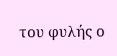του φυλής ο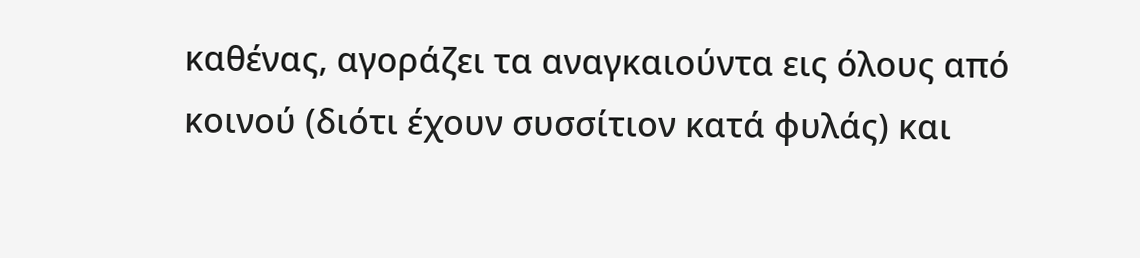καθένας, αγοράζει τα αναγκαιούντα εις όλους από κοινού (διότι έχουν συσσίτιον κατά φυλάς) και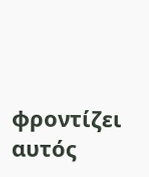φροντίζει αυτός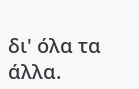δι' όλα τα άλλα.